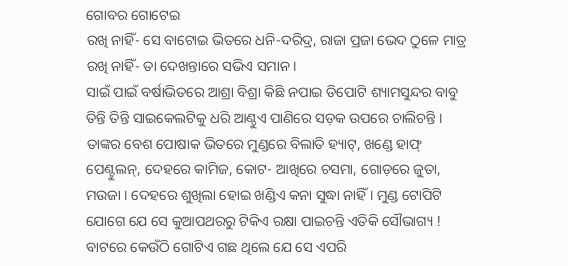ଗୋବର ଗୋଟେଇ
ରଖି ନାହିଁ- ସେ ବାଟୋଇ ଭିତରେ ଧନି-ଦରିଦ୍ର, ରାଜା ପ୍ରଜା ଭେଦ ଠୁଳେ ମାତ୍ର ରଖି ନାହିଁ- ତା ଦେଖନ୍ତାରେ ସଭିଏ ସମାନ ।
ସାଇଁ ପାଇଁ ବର୍ଷାଭିତରେ ଆଶ୍ରା ବିଶ୍ରା କିଛି ନପାଇ ଡିପୋଟି ଶ୍ୟାମସୁନ୍ଦର ବାବୁ ତିନ୍ତି ତିନ୍ତି ସାଇକେଲଟିକୁ ଧରି ଆଣ୍ଠୁଏ ପାଣିରେ ସଡ଼କ ଉପରେ ଚାଲିଚନ୍ତି । ତାଙ୍କର ବେଶ ପୋଷାକ ଭିତରେ ମୁଣ୍ଡରେ ବିଲାତି ହ୍ୟାଟ୍, ଖଣ୍ଡେ ହାଫ୍ ପେଣ୍ଟୁଲନ୍, ଦେହରେ କାମିଜ, କୋଟ- ଆଖିରେ ଚସମା, ଗୋଡ଼ରେ ଜୁତା, ମଉଜା । ଦେହରେ ଶୁଖିଲା ହୋଇ ଖଣ୍ଡିଏ କନା ସୁଦ୍ଧା ନାହିଁ । ମୁଣ୍ଡ ଟୋପିଟି ଯୋଗେ ଯେ ସେ କୁଆପଥରରୁ ଟିକିଏ ରକ୍ଷା ପାଇଚନ୍ତି ଏତିକି ସୌଭାଗ୍ୟ ! ବାଟରେ କେଉଁଠି ଗୋଟିଏ ଗଛ ଥିଲେ ଯେ ସେ ଏପରି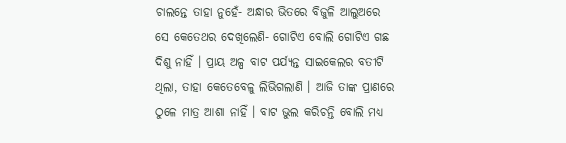ଚାଲନ୍ତେ ତାହା ନୁହେଁ- ଅନ୍ଧାର ଭିତରେ ବିଜୁଳି ଆଲୁଅରେ ସେ କେତେଥର ଦେଖିଲେଣି- ଗୋଟିଏ ବୋଲି ଗୋଟିଏ ଗଛ ଦିଶୁ ନାହିଁ । ପ୍ରାୟ ଅଳ୍ପ ବାଟ ପର୍ଯ୍ୟନ୍ତ ସାଇକେଲର ବତୀଟି ଥିଲା, ତାହା କେତେବେଳୁ ଲିଭିଗଲାଣି । ଆଜି ତାଙ୍କ ପ୍ରାଣରେ ଠୁଳେ ମାତ୍ର ଆଶା ନାହିଁ । ବାଟ ଭୁଲ କରିଚନ୍ତି ବୋଲି ମଧ୍ୟ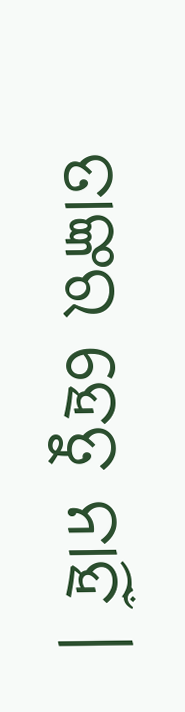ତାଙ୍କର ହେତୁ ନାହିଁ ।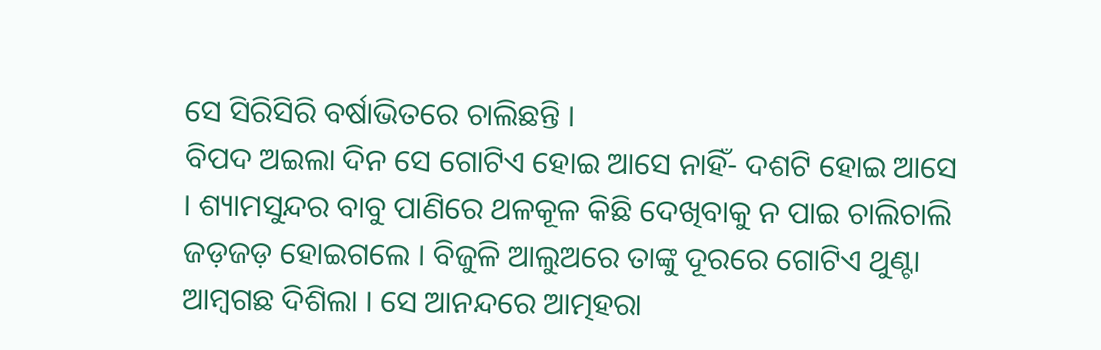ସେ ସିରିସିରି ବର୍ଷାଭିତରେ ଚାଲିଛନ୍ତି ।
ବିପଦ ଅଇଲା ଦିନ ସେ ଗୋଟିଏ ହୋଇ ଆସେ ନାହିଁ- ଦଶଟି ହୋଇ ଆସେ । ଶ୍ୟାମସୁନ୍ଦର ବାବୁ ପାଣିରେ ଥଳକୂଳ କିଛି ଦେଖିବାକୁ ନ ପାଇ ଚାଲିଚାଲି ଜଡ଼ଜଡ଼ ହୋଇଗଲେ । ବିଜୁଳି ଆଲୁଅରେ ତାଙ୍କୁ ଦୂରରେ ଗୋଟିଏ ଥୁଣ୍ଟା ଆମ୍ବଗଛ ଦିଶିଲା । ସେ ଆନନ୍ଦରେ ଆତ୍ମହରା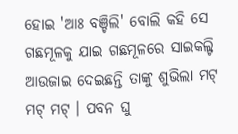ହୋଇ 'ଆଃ ବଞ୍ଚିଲି' ବୋଲି କହି ସେ ଗଛମୂଳକୁ ଯାଇ ଗଛମୂଳରେ ସାଇକଲ୍ଟି ଆଉଜାଇ ଦେଇଛନ୍ତି ତାଙ୍କୁ ଶୁଭିଲା ମଟ୍ ମଟ୍ ମଟ୍ । ପବନ ଘୁ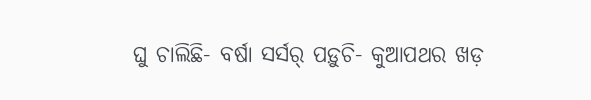ଘୁ ଚାଲିଛି- ବର୍ଷା ସର୍ସର୍ ପଡ଼ୁଚି- କୁଆପଥର ଖଡ଼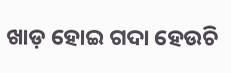ଖାଡ଼ ହୋଇ ଗଦା ହେଉଚି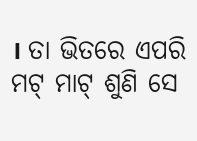। ତା ଭିତରେ ଏପରି ମଟ୍ ମାଟ୍ ଶୁଣି ସେ